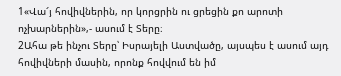1«Վա՜յ հովիվներին, որ կորցրին ու ցրեցին քո արոտի ոչխարներին»,- ասում է Տերը։
2Ահա թե ինչու Տերը՝ Իսրայելի Աստվածը, այսպես է ասում այդ հովիվների մասին, որոնք հովվում են իմ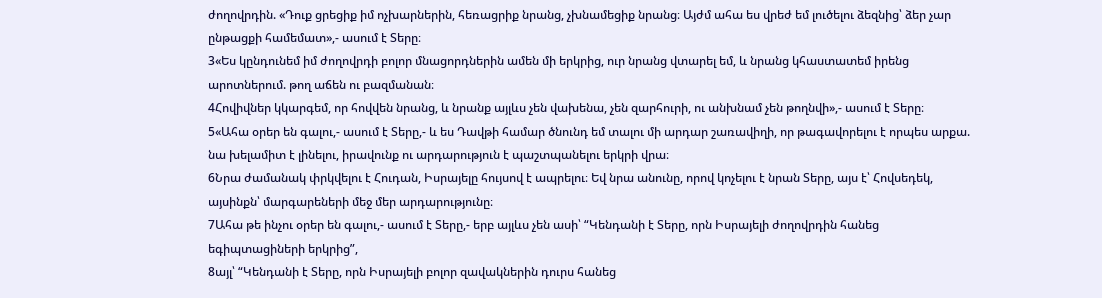ժողովրդին. «Դուք ցրեցիք իմ ոչխարներին, հեռացրիք նրանց, չխնամեցիք նրանց։ Այժմ ահա ես վրեժ եմ լուծելու ձեզնից՝ ձեր չար ընթացքի համեմատ»,- ասում է Տերը։
3«Ես կընդունեմ իմ ժողովրդի բոլոր մնացորդներին ամեն մի երկրից, ուր նրանց վտարել եմ, և նրանց կհաստատեմ իրենց արոտներում. թող աճեն ու բազմանան։
4Հովիվներ կկարգեմ, որ հովվեն նրանց, և նրանք այլևս չեն վախենա, չեն զարհուրի, ու անխնամ չեն թողնվի»,- ասում է Տերը։
5«Ահա օրեր են գալու,- ասում է Տերը,- և ես Դավթի համար ծնունդ եմ տալու մի արդար շառավիղի, որ թագավորելու է որպես արքա. նա խելամիտ է լինելու, իրավունք ու արդարություն է պաշտպանելու երկրի վրա։
6Նրա ժամանակ փրկվելու է Հուդան, Իսրայելը հույսով է ապրելու։ Եվ նրա անունը, որով կոչելու է նրան Տերը, այս է՝ Հովսեդեկ, այսինքն՝ մարգարեների մեջ մեր արդարությունը։
7Ահա թե ինչու օրեր են գալու,- ասում է Տերը,- երբ այլևս չեն ասի՝ “Կենդանի է Տերը, որն Իսրայելի ժողովրդին հանեց եգիպտացիների երկրից”,
8այլ՝ “Կենդանի է Տերը, որն Իսրայելի բոլոր զավակներին դուրս հանեց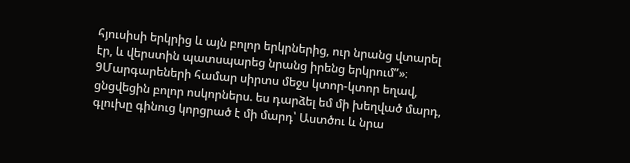հյուսիսի երկրից և այն բոլոր երկրներից, ուր նրանց վտարել էր, և վերստին պատսպարեց նրանց իրենց երկրում”»։
9Մարգարեների համար սիրտս մեջս կտոր-կտոր եղավ, ցնցվեցին բոլոր ոսկորներս. ես դարձել եմ մի խեղված մարդ, գլուխը գինուց կորցրած է մի մարդ՝ Աստծու և նրա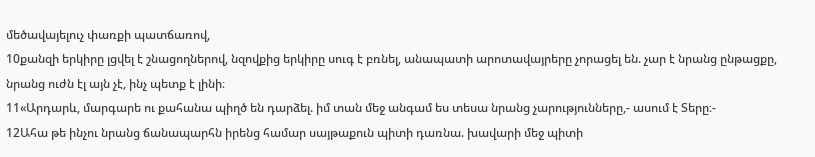մեծավայելուչ փառքի պատճառով,
10քանզի երկիրը լցվել է շնացողներով, նզովքից երկիրը սուգ է բռնել, անապատի արոտավայրերը չորացել են. չար է նրանց ընթացքը, նրանց ուժն էլ այն չէ, ինչ պետք է լինի։
11«Արդարև, մարգարե ու քահանա պիղծ են դարձել. իմ տան մեջ անգամ ես տեսա նրանց չարությունները,- ասում է Տերը։-
12Ահա թե ինչու նրանց ճանապարհն իրենց համար սայթաքուն պիտի դառնա. խավարի մեջ պիտի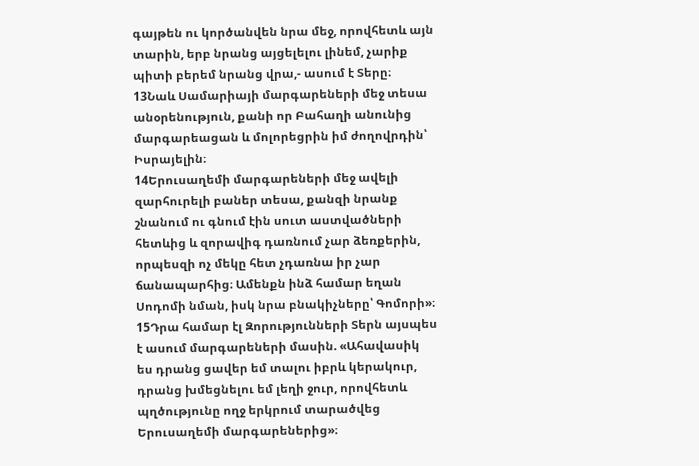գայթեն ու կործանվեն նրա մեջ, որովհետև այն տարին, երբ նրանց այցելելու լինեմ, չարիք պիտի բերեմ նրանց վրա,- ասում է Տերը։
13Նաև Սամարիայի մարգարեների մեջ տեսա անօրենություն, քանի որ Բահաղի անունից մարգարեացան և մոլորեցրին իմ ժողովրդին՝ Իսրայելին։
14Երուսաղեմի մարգարեների մեջ ավելի զարհուրելի բաներ տեսա, քանզի նրանք շնանում ու գնում էին սուտ աստվածների հետևից և զորավիգ դառնում չար ձեռքերին, որպեսզի ոչ մեկը հետ չդառնա իր չար ճանապարհից։ Ամենքն ինձ համար եղան Սոդոմի նման, իսկ նրա բնակիչները՝ Գոմորի»։
15Դրա համար էլ Զորությունների Տերն այսպես է ասում մարգարեների մասին. «Ահավասիկ ես դրանց ցավեր եմ տալու իբրև կերակուր, դրանց խմեցնելու եմ լեղի ջուր, որովհետև պղծությունը ողջ երկրում տարածվեց Երուսաղեմի մարգարեներից»։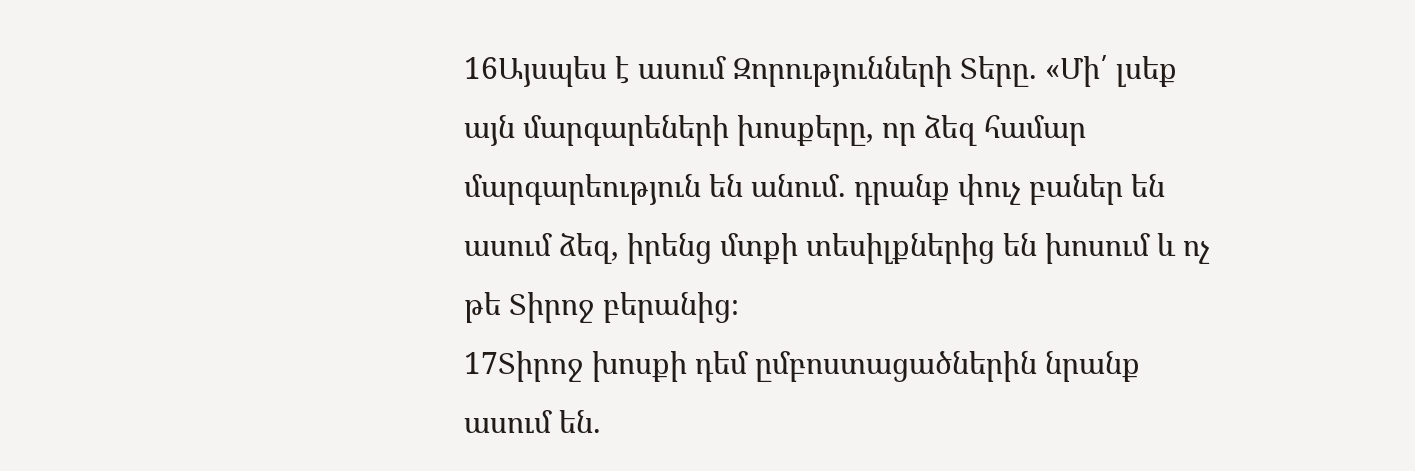16Այսպես է ասում Զորությունների Տերը. «Մի՛ լսեք այն մարգարեների խոսքերը, որ ձեզ համար մարգարեություն են անում. դրանք փուչ բաներ են ասում ձեզ, իրենց մտքի տեսիլքներից են խոսում և ոչ թե Տիրոջ բերանից։
17Տիրոջ խոսքի դեմ ըմբոստացածներին նրանք ասում են.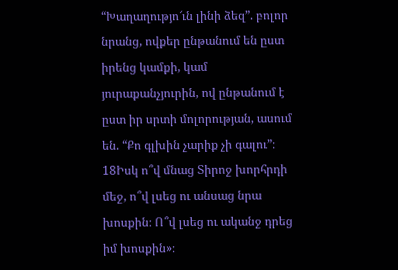“Խաղաղությո՜ւն լինի ձեզ”. բոլոր նրանց, ովքեր ընթանում են ըստ իրենց կամքի, կամ յուրաքանչյուրին, ով ընթանում է ըստ իր սրտի մոլորության, ասում են. “Քո գլխին չարիք չի գալու”։
18Իսկ ո՞վ մնաց Տիրոջ խորհրդի մեջ, ո՞վ լսեց ու անսաց նրա խոսքին։ Ո՞վ լսեց ու ականջ դրեց իմ խոսքին»։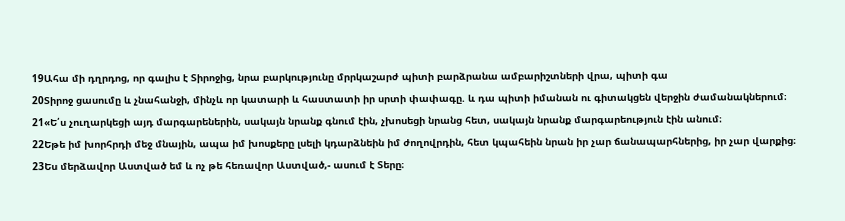19Ահա մի դղրդոց, որ գալիս է Տիրոջից, նրա բարկությունը մրրկաշարժ պիտի բարձրանա ամբարիշտների վրա, պիտի գա
20Տիրոջ ցասումը և չնահանջի, մինչև որ կատարի և հաստատի իր սրտի փափագը. և դա պիտի իմանան ու գիտակցեն վերջին ժամանակներում։
21«Ե՛ս չուղարկեցի այդ մարգարեներին, սակայն նրանք գնում էին, չխոսեցի նրանց հետ, սակայն նրանք մարգարեություն էին անում։
22Եթե իմ խորհրդի մեջ մնային, ապա իմ խոսքերը լսելի կդարձնեին իմ ժողովրդին, հետ կպահեին նրան իր չար ճանապարհներից, իր չար վարքից։
23Ես մերձավոր Աստված եմ և ոչ թե հեռավոր Աստված,- ասում է Տերը։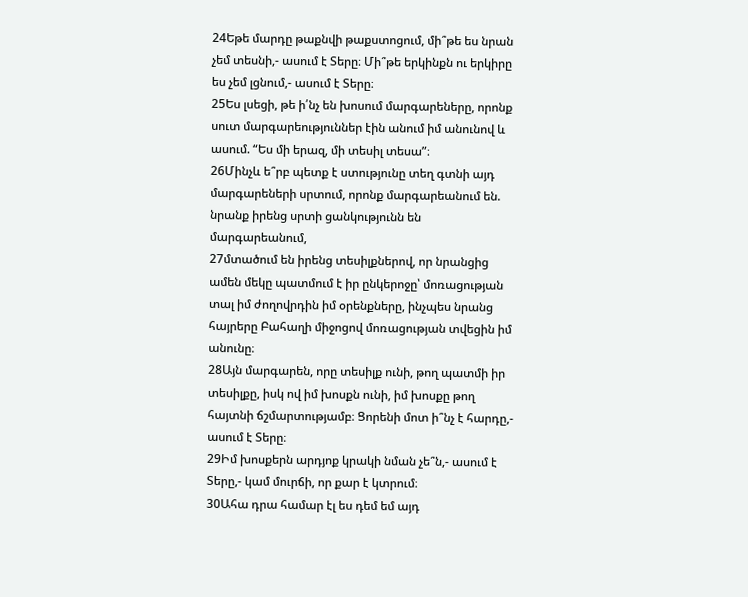24Եթե մարդը թաքնվի թաքստոցում, մի՞թե ես նրան չեմ տեսնի,- ասում է Տերը։ Մի՞թե երկինքն ու երկիրը ես չեմ լցնում,- ասում է Տերը։
25Ես լսեցի, թե ի՛նչ են խոսում մարգարեները, որոնք սուտ մարգարեություններ էին անում իմ անունով և ասում. “Ես մի երազ, մի տեսիլ տեսա”։
26Մինչև ե՞րբ պետք է ստությունը տեղ գտնի այդ մարգարեների սրտում, որոնք մարգարեանում են. նրանք իրենց սրտի ցանկությունն են մարգարեանում,
27մտածում են իրենց տեսիլքներով, որ նրանցից ամեն մեկը պատմում է իր ընկերոջը՝ մոռացության տալ իմ ժողովրդին իմ օրենքները, ինչպես նրանց հայրերը Բահաղի միջոցով մոռացության տվեցին իմ անունը։
28Այն մարգարեն, որը տեսիլք ունի, թող պատմի իր տեսիլքը, իսկ ով իմ խոսքն ունի, իմ խոսքը թող հայտնի ճշմարտությամբ։ Ցորենի մոտ ի՞նչ է հարդը,- ասում է Տերը։
29Իմ խոսքերն արդյոք կրակի նման չե՞ն,- ասում է Տերը,- կամ մուրճի, որ քար է կտրում։
30Ահա դրա համար էլ ես դեմ եմ այդ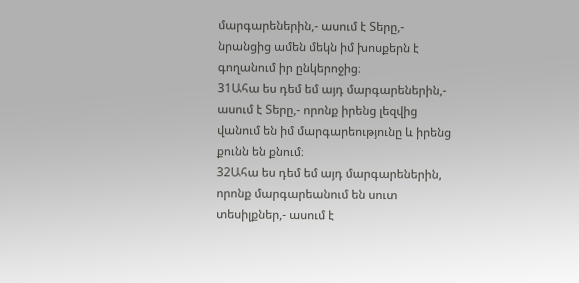մարգարեներին,- ասում է Տերը,- նրանցից ամեն մեկն իմ խոսքերն է գողանում իր ընկերոջից։
31Ահա ես դեմ եմ այդ մարգարեներին,- ասում է Տերը,- որոնք իրենց լեզվից վանում են իմ մարգարեությունը և իրենց քունն են քնում։
32Ահա ես դեմ եմ այդ մարգարեներին, որոնք մարգարեանում են սուտ տեսիլքներ,- ասում է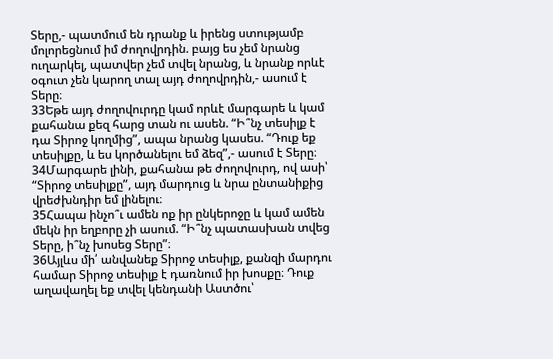Տերը,- պատմում են դրանք և իրենց ստությամբ մոլորեցնում իմ ժողովրդին. բայց ես չեմ նրանց ուղարկել, պատվեր չեմ տվել նրանց, և նրանք որևէ օգուտ չեն կարող տալ այդ ժողովրդին,- ասում է Տերը։
33Եթե այդ ժողովուրդը կամ որևէ մարգարե և կամ քահանա քեզ հարց տան ու ասեն. “Ի՞նչ տեսիլք է դա Տիրոջ կողմից”, ապա նրանց կասես. “Դուք եք տեսիլքը, և ես կործանելու եմ ձեզ”,- ասում է Տերը։
34Մարգարե լինի, քահանա թե ժողովուրդ, ով ասի՝ “Տիրոջ տեսիլքը”, այդ մարդուց և նրա ընտանիքից վրեժխնդիր եմ լինելու։
35Հապա ինչո՞ւ ամեն ոք իր ընկերոջը և կամ ամեն մեկն իր եղբորը չի ասում. “Ի՞նչ պատասխան տվեց Տերը, ի՞նչ խոսեց Տերը”։
36Այլևս մի՛ անվանեք Տիրոջ տեսիլք, քանզի մարդու համար Տիրոջ տեսիլք է դառնում իր խոսքը։ Դուք աղավաղել եք տվել կենդանի Աստծու՝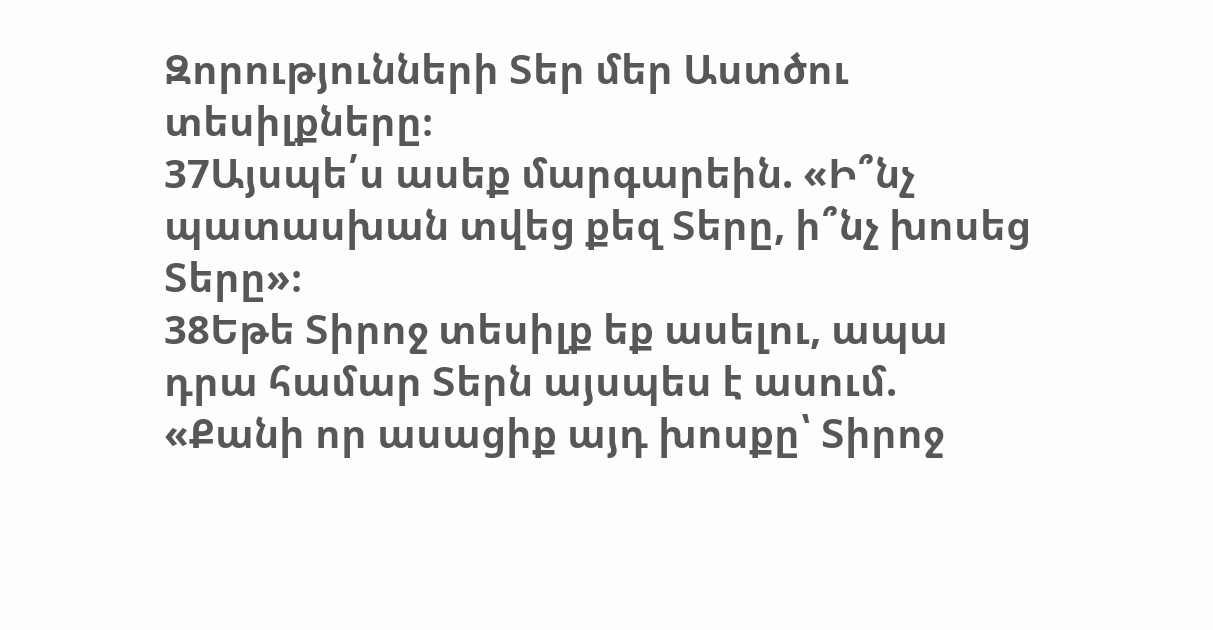Զորությունների Տեր մեր Աստծու տեսիլքները։
37Այսպե՛ս ասեք մարգարեին. «Ի՞նչ պատասխան տվեց քեզ Տերը, ի՞նչ խոսեց Տերը»։
38Եթե Տիրոջ տեսիլք եք ասելու, ապա դրա համար Տերն այսպես է ասում. «Քանի որ ասացիք այդ խոսքը՝ Տիրոջ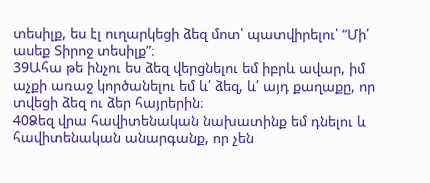տեսիլք, ես էլ ուղարկեցի ձեզ մոտ՝ պատվիրելու՝ “Մի՛ ասեք Տիրոջ տեսիլք”։
39Ահա թե ինչու ես ձեզ վերցնելու եմ իբրև ավար, իմ աչքի առաջ կործանելու եմ և՛ ձեզ, և՛ այդ քաղաքը, որ տվեցի ձեզ ու ձեր հայրերին։
40Ձեզ վրա հավիտենական նախատինք եմ դնելու և հավիտենական անարգանք, որ չեն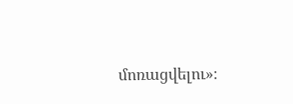մոռացվելու»։